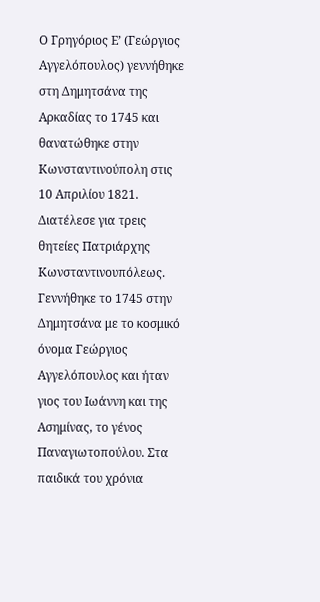Ο Γρηγόριος Ε’ (Γεώργιος Αγγελόπουλος) γεννήθηκε στη Δημητσάνα της Αρκαδίας το 1745 και θανατώθηκε στην Κωνσταντινούπολη στις 10 Απριλίου 1821. Διατέλεσε για τρεις θητείες Πατριάρχης Κωνσταντινουπόλεως.
Γεννήθηκε το 1745 στην Δημητσάνα με το κοσμικό όνομα Γεώργιος Αγγελόπουλος και ήταν γιος του Ιωάννη και της Ασημίνας, το γένος Παναγιωτοπούλου. Στα παιδικά του χρόνια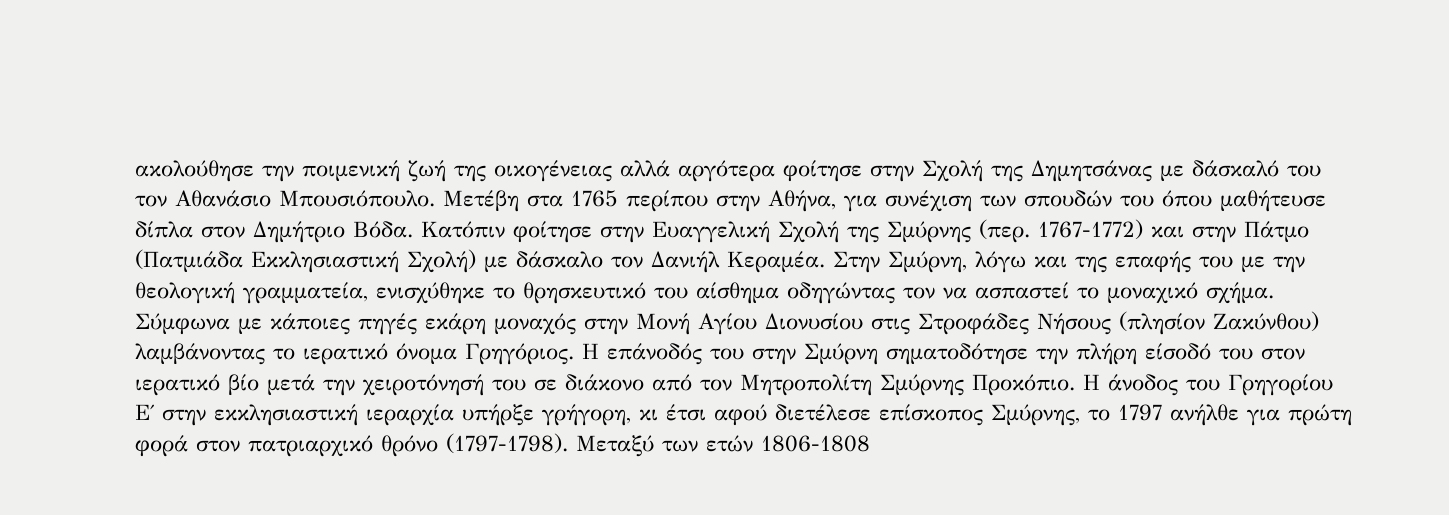ακολούθησε την ποιμενική ζωή της οικογένειας αλλά αργότερα φοίτησε στην Σχολή της Δημητσάνας με δάσκαλό του τον Αθανάσιο Μπουσιόπουλο. Μετέβη στα 1765 περίπου στην Αθήνα, για συνέχιση των σπουδών του όπου μαθήτευσε δίπλα στον Δημήτριο Βόδα. Κατόπιν φοίτησε στην Ευαγγελική Σχολή της Σμύρνης (περ. 1767-1772) και στην Πάτμο (Πατμιάδα Εκκλησιαστική Σχολή) με δάσκαλο τον Δανιήλ Κεραμέα. Στην Σμύρνη, λόγω και της επαφής του με την θεολογική γραμματεία, ενισχύθηκε το θρησκευτικό του αίσθημα οδηγώντας τον να ασπαστεί το μοναχικό σχήμα. Σύμφωνα με κάποιες πηγές εκάρη μοναχός στην Μονή Αγίου Διονυσίου στις Στροφάδες Νήσους (πλησίον Ζακύνθου) λαμβάνοντας το ιερατικό όνομα Γρηγόριος. Η επάνοδός του στην Σμύρνη σηματοδότησε την πλήρη είσοδό του στον ιερατικό βίο μετά την χειροτόνησή του σε διάκονο από τον Μητροπολίτη Σμύρνης Προκόπιο. Η άνοδος του Γρηγορίου Ε΄ στην εκκλησιαστική ιεραρχία υπήρξε γρήγορη, κι έτσι αφού διετέλεσε επίσκοπος Σμύρνης, το 1797 ανήλθε για πρώτη φορά στον πατριαρχικό θρόνο (1797-1798). Μεταξύ των ετών 1806-1808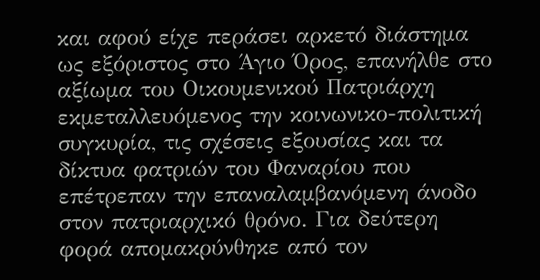και αφού είχε περάσει αρκετό διάστημα ως εξόριστος στο Άγιο Όρος, επανήλθε στο αξίωμα του Οικουμενικού Πατριάρχη εκμεταλλευόμενος την κοινωνικο-πολιτική συγκυρία, τις σχέσεις εξουσίας και τα δίκτυα φατριών του Φαναρίου που επέτρεπαν την επαναλαμβανόμενη άνοδο στον πατριαρχικό θρόνο. Για δεύτερη φορά απομακρύνθηκε από τον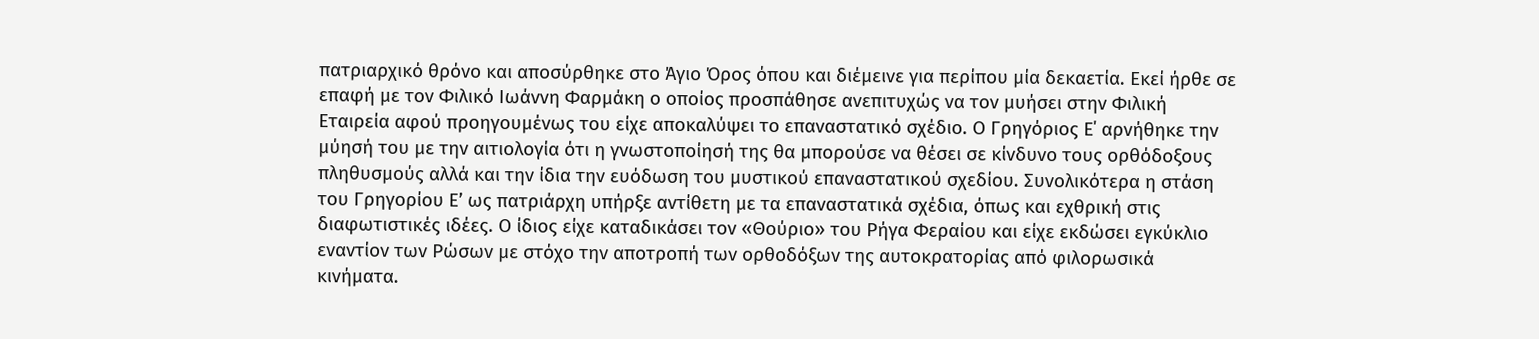πατριαρχικό θρόνο και αποσύρθηκε στο Άγιο Όρος όπου και διέμεινε για περίπου μία δεκαετία. Εκεί ήρθε σε επαφή με τον Φιλικό Ιωάννη Φαρμάκη ο οποίος προσπάθησε ανεπιτυχώς να τον μυήσει στην Φιλική Εταιρεία αφού προηγουμένως του είχε αποκαλύψει το επαναστατικό σχέδιο. Ο Γρηγόριος Ε΄ αρνήθηκε την μύησή του με την αιτιολογία ότι η γνωστοποίησή της θα μπορούσε να θέσει σε κίνδυνο τους ορθόδοξους πληθυσμούς αλλά και την ίδια την ευόδωση του μυστικού επαναστατικού σχεδίου. Συνολικότερα η στάση του Γρηγορίου Ε’ ως πατριάρχη υπήρξε αντίθετη με τα επαναστατικά σχέδια, όπως και εχθρική στις διαφωτιστικές ιδέες. Ο ίδιος είχε καταδικάσει τον «Θούριο» του Ρήγα Φεραίου και είχε εκδώσει εγκύκλιο εναντίον των Ρώσων με στόχο την αποτροπή των ορθοδόξων της αυτοκρατορίας από φιλορωσικά κινήματα.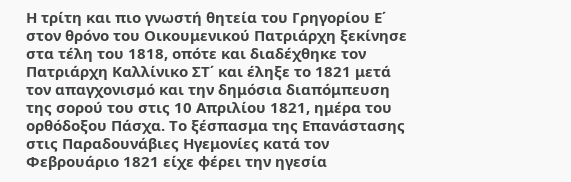Η τρίτη και πιο γνωστή θητεία του Γρηγορίου Ε΄ στον θρόνο του Οικουμενικού Πατριάρχη ξεκίνησε στα τέλη του 1818, οπότε και διαδέχθηκε τον Πατριάρχη Καλλίνικο ΣΤ΄ και έληξε το 1821 μετά τον απαγχονισμό και την δημόσια διαπόμπευση της σορού του στις 10 Απριλίου 1821, ημέρα του ορθόδοξου Πάσχα. Το ξέσπασμα της Επανάστασης στις Παραδουνάβιες Ηγεμονίες κατά τον Φεβρουάριο 1821 είχε φέρει την ηγεσία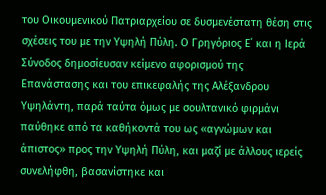του Οικουμενικού Πατριαρχείου σε δυσμενέστατη θέση στις σχέσεις του με την Υψηλή Πύλη. Ο Γρηγόριος Ε΄ και η Ιερά Σύνοδος δημοσίευσαν κείμενο αφορισμού της Επανάστασης και του επικεφαλής της Αλέξανδρου Υψηλάντη, παρά ταύτα όμως με σουλτανικό φιρμάνι παύθηκε από τα καθήκοντά του ως «αγνώμων και άπιστος» προς την Υψηλή Πύλη, και μαζί με άλλους ιερείς συνελήφθη, βασανίστηκε και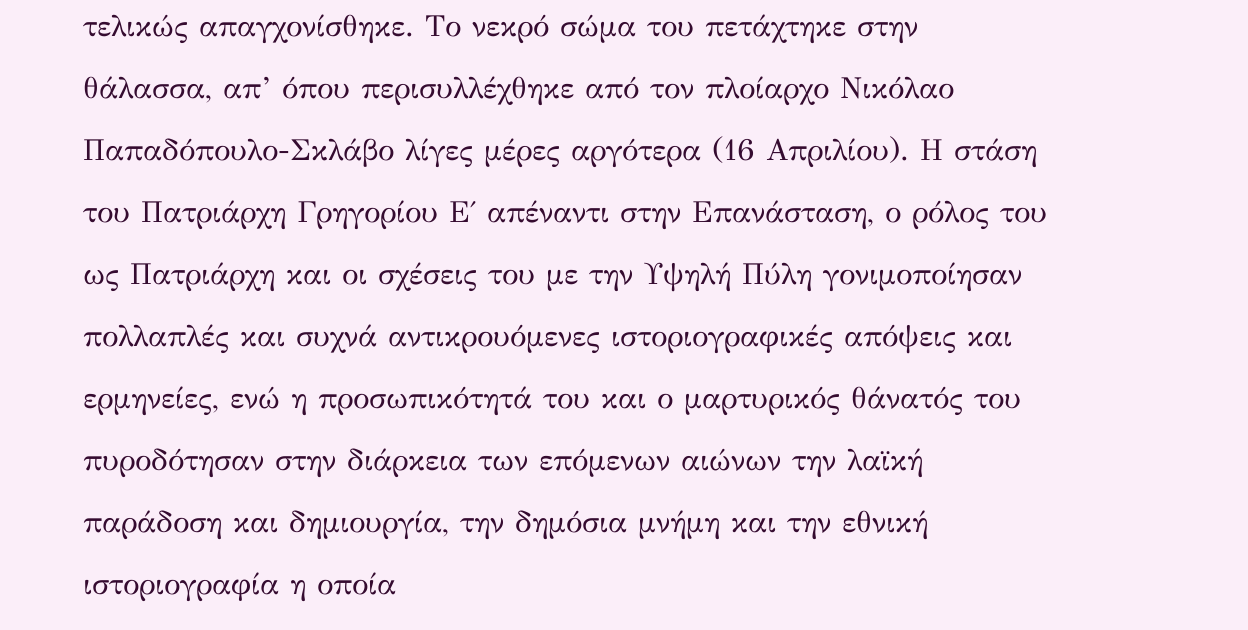τελικώς απαγχονίσθηκε. Το νεκρό σώμα του πετάχτηκε στην θάλασσα, απ’ όπου περισυλλέχθηκε από τον πλοίαρχο Νικόλαο Παπαδόπουλο-Σκλάβο λίγες μέρες αργότερα (16 Απριλίου). Η στάση του Πατριάρχη Γρηγορίου Ε΄ απέναντι στην Επανάσταση, ο ρόλος του ως Πατριάρχη και οι σχέσεις του με την Υψηλή Πύλη γονιμοποίησαν πολλαπλές και συχνά αντικρουόμενες ιστοριογραφικές απόψεις και ερμηνείες, ενώ η προσωπικότητά του και ο μαρτυρικός θάνατός του πυροδότησαν στην διάρκεια των επόμενων αιώνων την λαϊκή παράδοση και δημιουργία, την δημόσια μνήμη και την εθνική ιστοριογραφία η οποία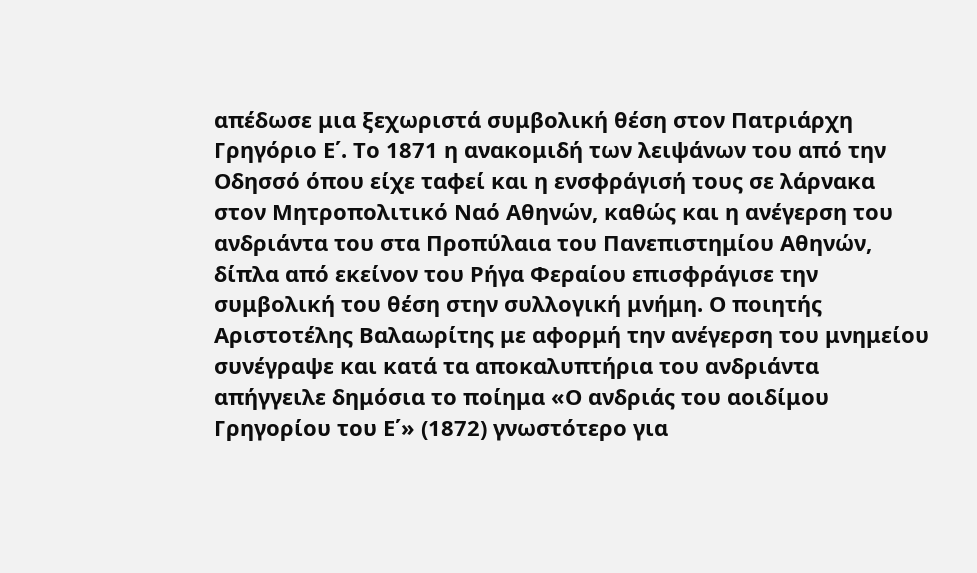απέδωσε μια ξεχωριστά συμβολική θέση στον Πατριάρχη Γρηγόριο Ε΄. Το 1871 η ανακομιδή των λειψάνων του από την Οδησσό όπου είχε ταφεί και η ενσφράγισή τους σε λάρνακα στον Μητροπολιτικό Ναό Αθηνών, καθώς και η ανέγερση του ανδριάντα του στα Προπύλαια του Πανεπιστημίου Αθηνών, δίπλα από εκείνον του Ρήγα Φεραίου επισφράγισε την συμβολική του θέση στην συλλογική μνήμη. Ο ποιητής Αριστοτέλης Βαλαωρίτης με αφορμή την ανέγερση του μνημείου συνέγραψε και κατά τα αποκαλυπτήρια του ανδριάντα απήγγειλε δημόσια το ποίημα «Ο ανδριάς του αοιδίμου Γρηγορίου του Ε΄» (1872) γνωστότερο για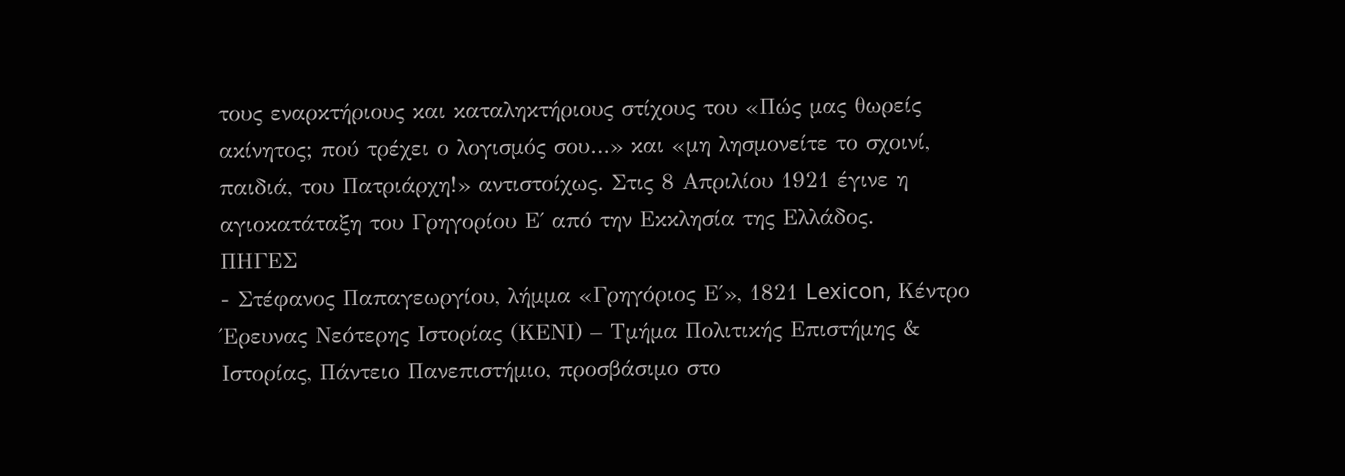τους εναρκτήριους και καταληκτήριους στίχους του «Πώς μας θωρείς ακίνητος; πού τρέχει ο λογισμός σου…» και «μη λησμονείτε το σχοινί, παιδιά, του Πατριάρχη!» αντιστοίχως. Στις 8 Απριλίου 1921 έγινε η αγιοκατάταξη του Γρηγορίου Ε΄ από την Εκκλησία της Ελλάδος.
ΠΗΓΕΣ
- Στέφανος Παπαγεωργίου, λήμμα «Γρηγόριος Ε΄», 1821 Lexicon, Κέντρο Έρευνας Νεότερης Ιστορίας (ΚΕΝΙ) – Τμήμα Πολιτικής Επιστήμης & Ιστορίας, Πάντειο Πανεπιστήμιο, προσβάσιμο στο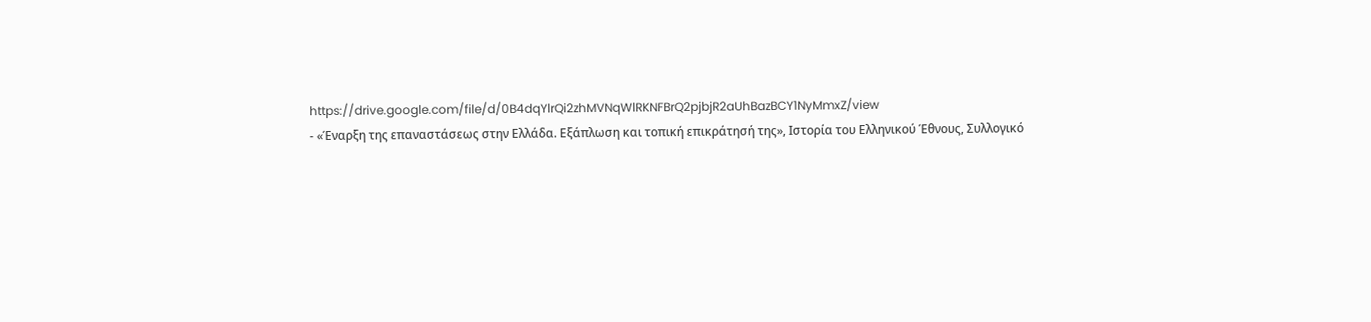https://drive.google.com/file/d/0B4dqYlrQi2zhMVNqWlRKNFBrQ2pjbjR2aUhBazBCY1NyMmxZ/view
- «Έναρξη της επαναστάσεως στην Ελλάδα. Εξάπλωση και τοπική επικράτησή της», Ιστορία του Ελληνικού Έθνους, Συλλογικό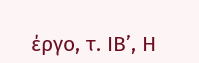έργο, τ. ΙΒ’, Η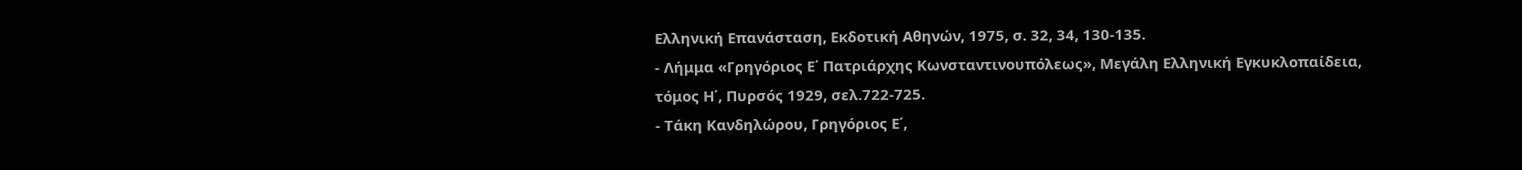Ελληνική Επανάσταση, Εκδοτική Αθηνών, 1975, σ. 32, 34, 130-135.
- Λήμμα «Γρηγόριος Ε΄ Πατριάρχης Κωνσταντινουπόλεως», Μεγάλη Ελληνική Εγκυκλοπαίδεια, τόμος Η΄, Πυρσός 1929, σελ.722-725.
- Τάκη Κανδηλώρου, Γρηγόριος Ε΄,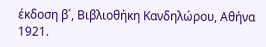έκδοση β΄, Βιβλιοθήκη Κανδηλώρου, Αθήνα 1921.